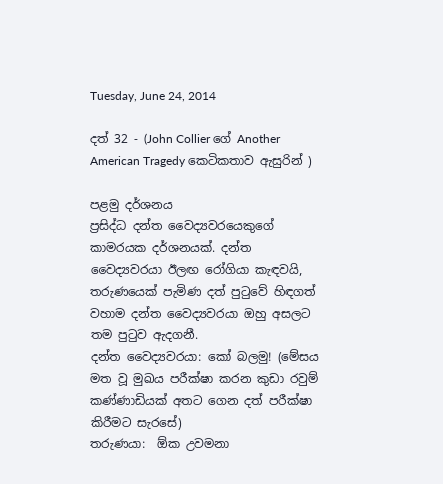Tuesday, June 24, 2014

දත් 32 - (John Collier ගේ Another American Tragedy කෙටිකතාව ඇසුරින් )

පළමු දර්ශනය
ප්‍රසිද්ධ දන්ත වෛද්‍යවරයෙකුගේ කාමරයක දර්ශනයක්. දන්ත වෛද්‍යවරයා ඊලඟ රෝගියා කැඳවයි, තරුණයෙක් පැමිණ දත් පුටුවේ හිඳගත් වහාම දන්ත වෛද්‍යවරයා ඔහු අසලට තම පුටුව ඇදගනී.
දන්ත වෛද්‍යවරයා: කෝ බලමු! (මේසය මත වූ මුඛය පරීක්ෂා කරන කුඩා රවුම් කණ්ණාඩියක් අතට ගෙන දත් පරීක්ෂා කිරීමට සැරසේ)
තරුණයා:  ඕක උවමනා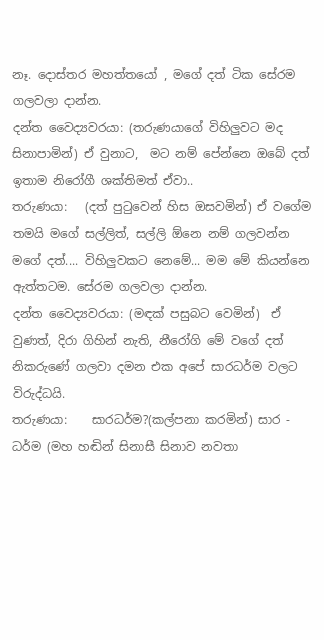නෑ. දොස්තර මහත්තයෝ , මගේ දත් ටික සේරම ගලවලා දාන්න.
දන්ත වෛද්‍යවරයා: (තරුණයාගේ විහිලුවට මද සිනාපාමින්) ඒ වුනාට,  මට නම් පේන්නෙ ඔබේ දත්  ඉතාම නිරෝගී ශක්තිමත් ඒවා..
තරුණයා:   (දත් පුටුවෙන් හිස ඔසවමින්) ඒ වගේම තමයි මගේ සල්ලිත්, සල්ලි ඕනෙ නම් ගලවන්න මගේ දත්.... විහිලුවකට නෙමේ... මම මේ කියන්නෙ ඇත්තටම. සේරම ගලවලා දාන්න.
දන්ත වෛද්‍යවරයා: (මඳක් පසුබට වෙමින්)  ඒ වුණත්, දිරා ගිහින් නැති, නීරෝගි මේ වගේ දත් නිකරුණේ ගලවා දමන එක අපේ සාරධර්ම වලට විරුද්ධයි.
තරුණයා:    සාරධර්ම?(කල්පනා කරමින්) සාර - ධර්ම (මහ හඬින් සිනාසී සිනාව නවතා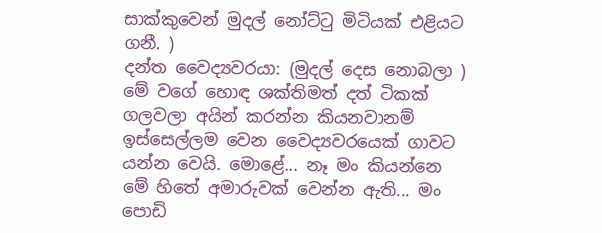සාක්කුවෙන් මුදල් නෝට්ටු මිටියක් එළියට ගනී. )
දන්ත වෛද්‍යවරයා: (මුදල් දෙස නොබලා ) මේ වගේ හොඳ ශක්තිමත් දත් ටිකක් ගලවලා අයින් කරන්න කියනවානම් ඉස්සෙල්ලම වෙන වෛද්‍යවරයෙක් ගාවට යන්න වෙයි. මොළේ... නෑ මං කියන්නෙ මේ හිතේ අමාරුවක් වෙන්න ඇති... මං පොඩි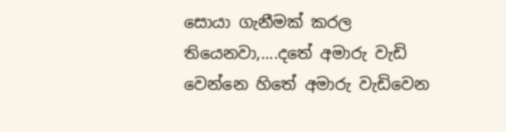සොයා ගැනීමක් කරල තියෙනවා,....දතේ අමාරු වැඩි වෙන්නෙ හිතේ අමාරු වැඩිවෙන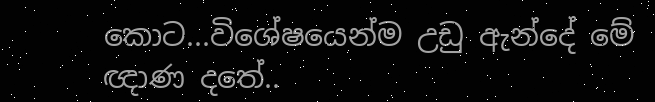කොට...විශේෂයෙන්ම උඩු ඇන්දේ මේ ඥාණ දතේ..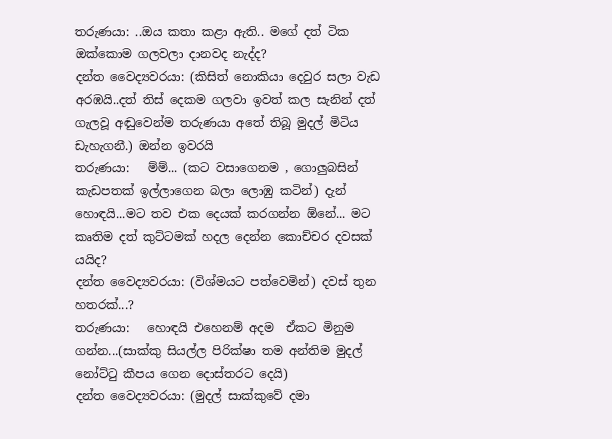තරුණයා: ..ඔය කතා කළා ඇති.. මගේ දත් ටික ඔක්කොම ගලවලා දානවද නැද්ද?
දන්ත වෛද්‍යවරයා: (කිසිත් නොකියා දෙවුර සලා වැඩ අරඹයි..දත් තිස් දෙකම ගලවා ඉවත් කල සැනින් දත් ගැලවූ අඬුවෙන්ම තරුණයා අතේ තිබූ මුදල් මිටිය ඩැහැගනී.) ඔන්න ඉවරයි
තරුණයා:   ම්ම්... (කට වසාගෙනම , ගොලුබසින් කැඩපතක් ඉල්ලාගෙන බලා ලොඹු කටින්) දැන් හොඳයි...මට තව එක දෙයක් කරගන්න ඕනේ... මට කෘතිම දත් කුට්ටමක් හදල දෙන්න කොච්චර දවසක් යයිද?
දන්ත වෛද්‍යවරයා: (විශ්මයට පත්වෙමින්) දවස් තුන හතරක්...?
තරුණයා:   හොඳයි එහෙනම් අදම  ඒකට මිනුම ගන්න...(සාක්කු සියල්ල පිරික්ෂා තම අන්තිම මුදල් නෝට්ටු කීපය ගෙන දොස්තරට දෙයි)
දන්ත වෛද්‍යවරයා: (මුදල් සාක්කුවේ දමා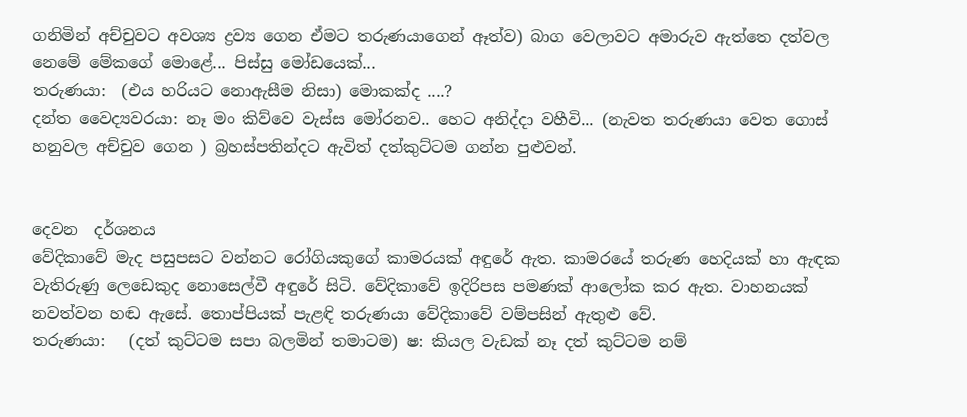ගනිමින් අච්චුවට අවශ්‍ය ද්‍රව්‍ය ගෙන ඒමට තරුණයාගෙන් ඈත්ව) බාග වෙලාවට අමාරුව ඇත්තෙ දත්වල නෙමේ මේකගේ මොළේ... පිස්සු මෝඩයෙක්...
තරුණයා:  (එය හරියට නොඇසීම නිසා) මොකක්ද ....?
දන්ත වෛද්‍යවරයා: නෑ මං කිව්වෙ වැස්ස මෝරනව.. හෙට අනිද්දා වහීවි... (නැවත තරුණයා වෙත ගොස් හනුවල අච්චුව ගෙන ) බ්‍රහස්පතින්දට ඇවිත් දත්කුට්ටම ගන්න පුළුවන්.


දෙවන  දර්ශනය
වේදිකාවේ මැද පසුපසට වන්නට රෝගියකුගේ කාමරයක් අඳුරේ ඇත. කාමරයේ තරුණ හෙදියක් හා ඇඳක වැතිරුණු ලෙඩෙකුද නොසෙල්වී අඳුරේ සිටි. වේදිකාවේ ඉදිරිපස පමණක් ආලෝක කර ඇත. වාහනයක් නවත්වන හඬ ඇසේ. තොප්පියක් පැළඳි තරුණයා වේදිකාවේ වම්පසින් ඇතුළු වේ.
තරුණයා:   (දත් කුට්ටම සපා බලමින් තමාටම) ෂ: කියල වැඩක් නෑ දත් කුට්ටම නම්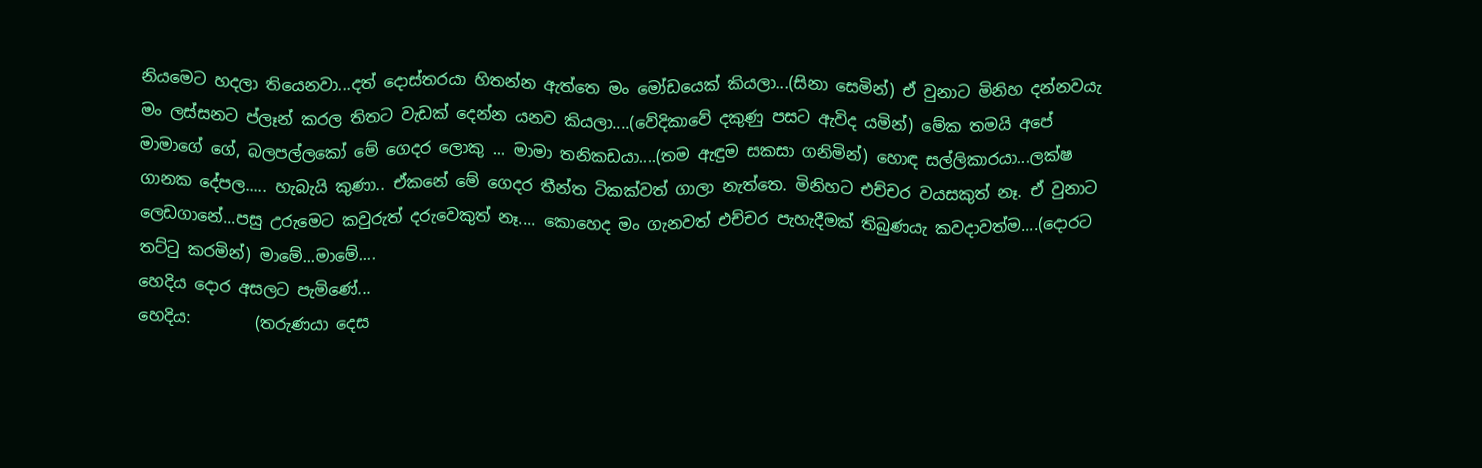නියමෙට හදලා තියෙනවා...දත් දොස්තරයා හිතන්න ඇත්තෙ මං මෝඩයෙක් කියලා...(සිනා සෙමින්) ඒ වුනාට මිනිහ දන්නවයැ මං ලස්සනට ප්ලෑන් කරල තිතට වැඩක් දෙන්න යනව කියලා....(වේදිකාවේ දකුණු පසට ඇවිද යමින්) මේක තමයි අපේ මාමාගේ ගේ, බලපල්ලකෝ මේ ගෙදර ලොකු ... මාමා තනිකඩයා....(තම ඇඳුම සකසා ගනිමින්) හොඳ සල්ලිකාරයා...ලක්ෂ ගානක දේපල..... හැබැයි කුණා.. ඒකනේ මේ ගෙදර තීන්ත ටිකක්වත් ගාලා නැත්තෙ. මිනිහට එච්චර වයසකුත් නෑ. ඒ වුනාට ලෙඩගානේ...පසු උරුමෙට කවුරුත් දරුවෙකුත් නෑ.... කොහෙද මං ගැනවත් එච්චර පැහැදීමක් තිබුණයැ කවදාවත්ම....(දොරට තට්ටු කරමින්) මාමේ...මාමේ....
හෙදිය දොර අසලට පැමිණේ...
හෙදිය:        (තරුණයා දෙස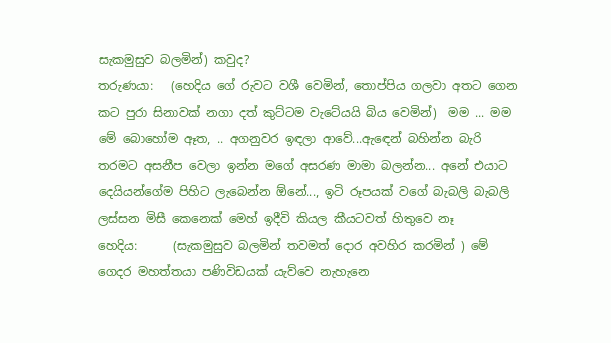සැකමුසුව බලමින්) කවුද?
තරුණයා:   (හෙදිය ගේ රුවට වශී වෙමින්, තොප්පිය ගලවා අතට ගෙන කට පුරා සිනාවක් නගා දත් කුට්ටම වැටේයයි බිය වෙමින්)  මම ... මම මේ බොහෝම ඈත, .. අගනුවර ඉඳලා ආවේ...ඇඳෙන් බහින්න බැරි තරමට අසනීප වෙලා ඉන්න මගේ අසරණ මාමා බලන්න... අනේ එයාට දෙයියන්ගේම පිහිට ලැබෙන්න ඕනේ..., ඉටි රූපයක් වගේ බැබලි බැබලි ලස්සන මිසී කෙනෙක් මෙහ් ඉදීවි කියල කීයටවත් හිතුවෙ නෑ
හෙදිය:      (සැකමුසුව බලමින් තවමත් දොර අවහිර කරමින් ) මේ ගෙදර මහත්තයා පණිවිඩයක් යැව්වෙ නැහැනෙ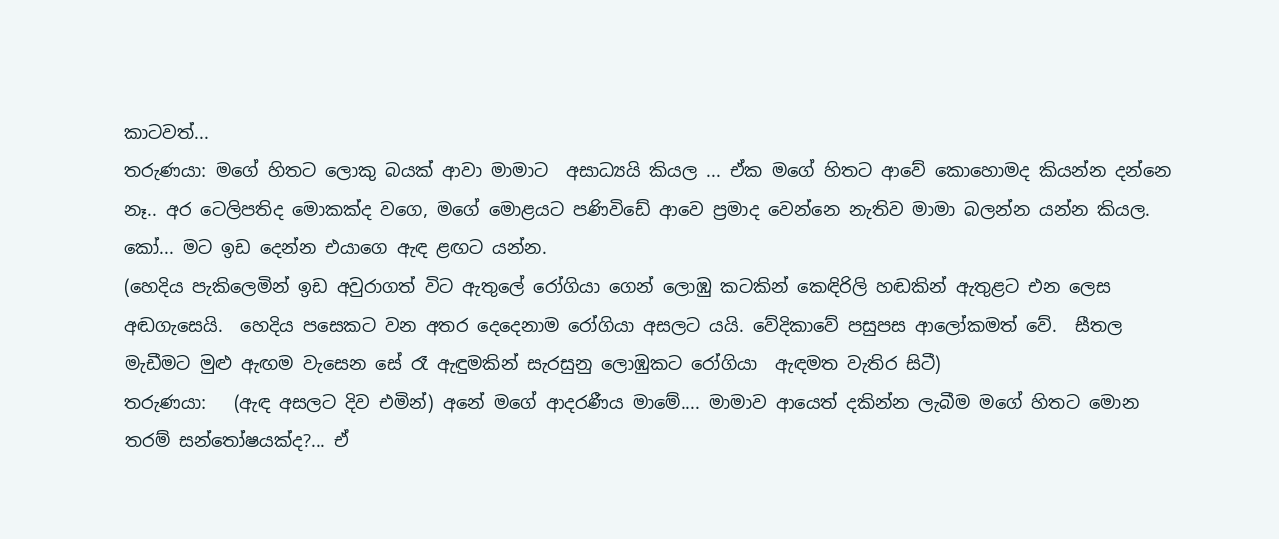කාටවත්...
තරුණයා: මගේ හිතට ලොකු බයක් ආවා මාමාට  අසාධ්‍යයි කියල ... ඒක මගේ හිතට ආවේ කොහොමද කියන්න දන්නෙ නෑ.. අර ටෙලිපතිද මොකක්ද වගෙ, මගේ මොළයට පණිවිඩේ ආවෙ ප්‍රමාද වෙන්නෙ නැතිව මාමා බලන්න යන්න කියල. කෝ... මට ඉඩ දෙන්න එයාගෙ ඇඳ ළඟට යන්න.
(හෙදිය පැකිලෙමින් ඉඩ අවුරාගත් විට ඇතුලේ රෝගියා ගෙන් ලොඹු කටකින් කෙඳිරිලි හඬකින් ඇතුළට එන ලෙස අඬගැසෙයි.  හෙදිය පසෙකට වන අතර දෙදෙනාම රෝගියා අසලට යයි. වේදිකාවේ පසුපස ආලෝකමත් වේ.  සීතල මැඩීමට මුළු ඇඟම වැසෙන සේ රෑ ඇඳුමකින් සැරසුනු ලොඹුකට රෝගියා  ඇඳමත වැතිර සිටී)
තරුණයා:   (ඇඳ අසලට දිව එමින්) අනේ මගේ ආදරණීය මාමේ.... මාමාව ආයෙත් දකින්න ලැබීම මගේ හිතට මොන තරම් සන්තෝෂයක්ද?... ඒ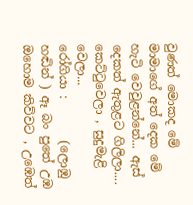වුණත් මොකද මේ  මාමාගේ අත් දෙක මේ හැටි වෙවුළන්නේ... ඇස් දෙකත් ඇතුළට ගිලිලා.... කෙට්ටුවෙලා , සුදුමැළි වෙලා...
රෝගියා :       (ලොඹු හඬින් ) ඈ බං පුතේ උඹ ඔහොම කිව්වට , උඹෙත්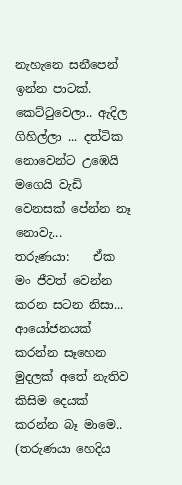නැහැනෙ සනීපෙන් ඉන්න පාටක්. කෙට්ටුවෙලා.. ඇදිල ගිහිල්ලා ... දත්ටික නොවෙන්ට උඹෙයි මගෙයි වැඩි වෙනසක් පේන්න නෑ නොවැ...
තරුණයා:    ඒක මං ජීවත් වෙන්න කරන සටන නිසා... ආයෝජනයක් කරන්න සෑහෙන මුදලක් අතේ නැතිව කිසිම දෙයක් කරන්න බෑ මාමෙ.. (තරුණයා හෙදිය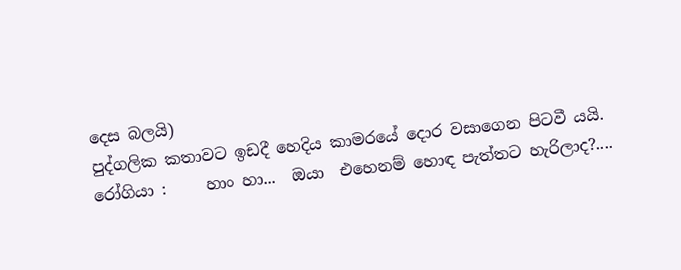දෙස බලයි)
පුද්ගලික කතාවට ඉඩදී හෙදිය කාමරයේ දොර වසාගෙන පිටවී යයි.
රෝගියා :     හාං හා...  ඔයා  එහෙනම් හොඳ පැත්තට හැරිලාද?....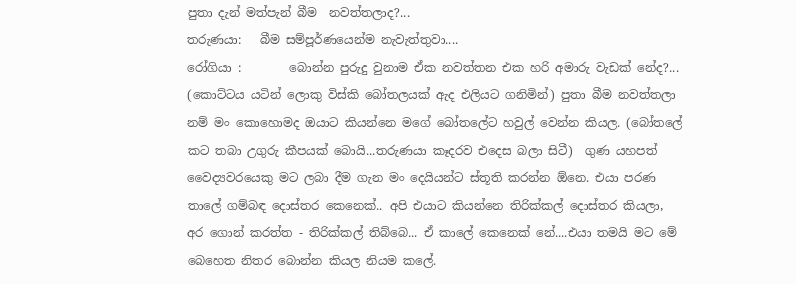පුතා දැන් මත්පැන් බීම  නවත්තලාද?...
තරුණයා:   බීම සම්පූර්ණයෙන්ම නැවැත්තුවා....
රෝගියා :        බොන්න පුරුදු වුනාම ඒක නවත්තන එක හරි අමාරු වැඩක් නේද?... (කොට්ටය යටින් ලොකු විස්කි බෝතලයක් ඇද එලියට ගනිමින්) පුතා බීම නවත්තලා නම් මං කොහොමද ඔයාට කියන්නෙ මගේ බෝතලේට හවුල් වෙන්න කියල. (බෝතලේ කට තබා උගුරු කීපයක් බොයි...තරුණයා කෑදරව එදෙස බලා සිටී)  ගුණ යහපත් වෛද්‍යවරයෙකු මට ලබා දීම ගැන මං දෙයියන්ට ස්තූති කරන්න ඕනෙ. එයා පරණ තාලේ ගම්බඳ දොස්තර කෙනෙක්.. අපි එයාට කියන්නෙ තිරික්කල් දොස්තර කියලා, අර ගොන් කරත්ත - තිරික්කල් තිබ්බෙ... ඒ කාලේ කෙනෙක් නේ....එයා තමයි මට මේ බෙහෙත නිතර බොන්න කියල නියම කලේ.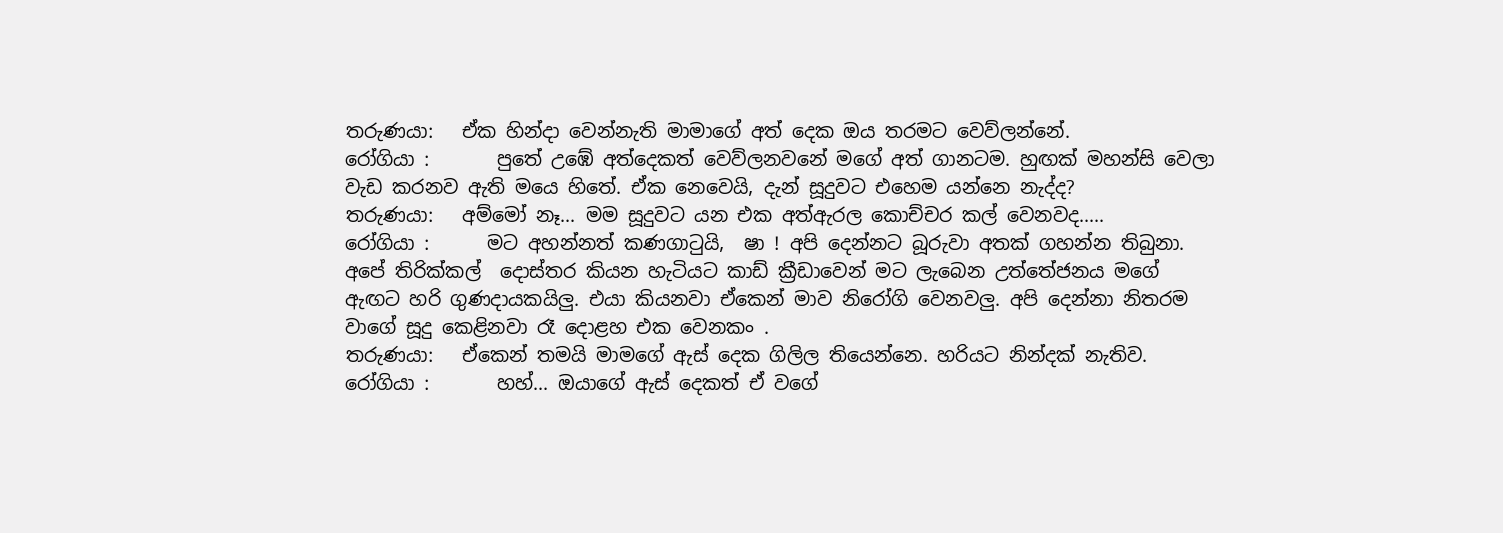තරුණයා:   ඒක හින්දා වෙන්නැති මාමාගේ අත් දෙක ඔය තරමට වෙව්ලන්නේ.
රෝගියා :       පුතේ උඹේ අත්දෙකත් වෙව්ලනවනේ මගේ අත් ගානටම. හුඟක් මහන්සි වෙලා  වැඩ කරනව ඇති මයෙ හිතේ. ඒක නෙවෙයි, දැන් සූදුවට එහෙම යන්නෙ නැද්ද?
තරුණයා:   අම්මෝ නෑ... මම සූදුවට යන එක අත්ඇරල කොච්චර කල් වෙනවද.....
රෝගියා :      මට අහන්නත් කණගාටුයි,  ෂා ! අපි දෙන්නට බූරුවා අතක් ගහන්න තිබුනා. අපේ තිරික්කල්  දොස්තර කියන හැටියට කාඩ් ක්‍රීඩාවෙන් මට ලැබෙන උත්තේජනය මගේ ඇඟට හරි ගුණදායකයිලු. එයා කියනවා ඒකෙන් මාව නිරෝගි වෙනවලු. අපි දෙන්නා නිතරම වාගේ සූදු කෙළිනවා රෑ දොළහ එක වෙනකං .
තරුණයා:   ඒකෙන් තමයි මාමගේ ඇස් දෙක ගිලිල තියෙන්නෙ. හරියට නින්දක් නැතිව.
රෝගියා :       හහ්... ඔයාගේ ඇස් දෙකත් ඒ වගේ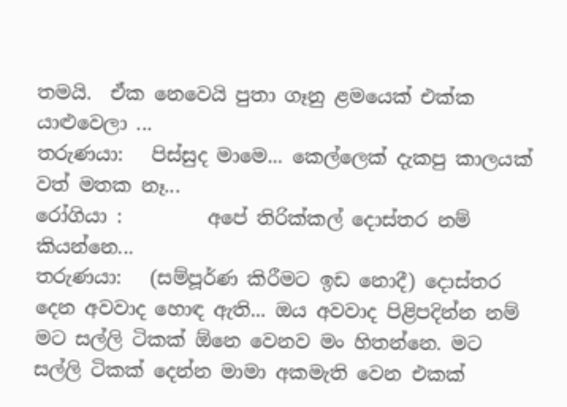තමයි.  ඒක නෙවෙයි පුතා ගෑනු ළමයෙක් එක්ක යාළුවෙලා ...
තරුණයා:   පිස්සුද මාමෙ... කෙල්ලෙක් දැකපු කාලයක් වත් මතක නෑ...
රෝගියා :         අපේ තිරික්කල් දොස්තර නම් කියන්නෙ...
තරුණයා:   (සම්පූර්ණ කිරීමට ඉඩ නොදී) දොස්තර දෙන අවවාද හොඳ ඇති... ඔය අවවාද පිළිපදින්න නම් මට සල්ලි ටිකක් ඕනෙ වෙනව මං හිතන්නෙ. මට සල්ලි ටිකක් දෙන්න මාමා අකමැති වෙන එකක්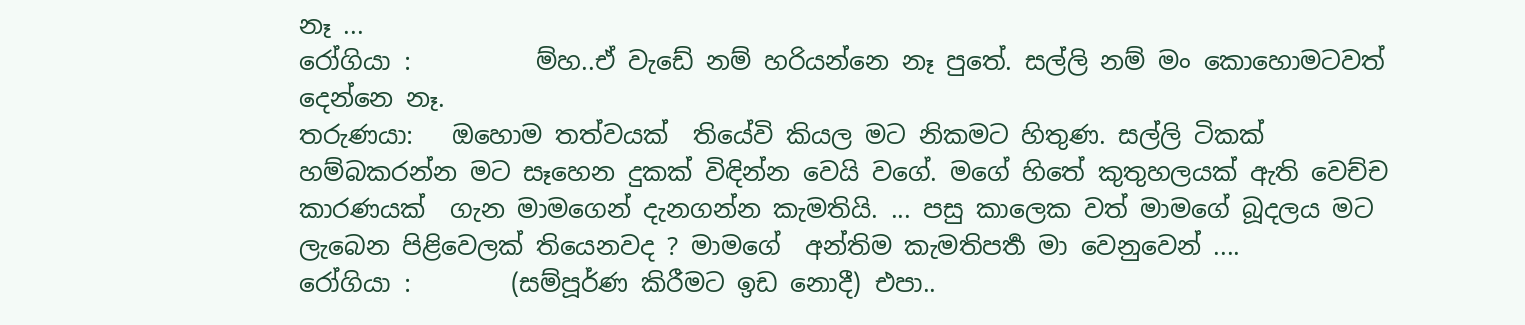නෑ ...
රෝගියා :          ම්හ..ඒ වැඩේ නම් හරියන්නෙ නෑ පුතේ. සල්ලි නම් මං කොහොමටවත් දෙන්නෙ නෑ.
තරුණයා:   ඔහොම තත්වයක්  තියේවි කියල මට නිකමට හිතුණ. සල්ලි ටිකක් හම්බකරන්න මට සෑහෙන දුකක් විඳින්න වෙයි වගේ. මගේ හිතේ කුතුහලයක් ඇති වෙච්ච කාරණයක්  ගැන මාමගෙන් දැනගන්න කැමතියි. ... පසු කාලෙක වත් මාමගේ බූදලය මට ලැබෙන පිළිවෙලක් තියෙනවද ? මාමගේ  අන්තිම කැමතිපතර්‍ මා වෙනුවෙන් ....
රෝගියා :        (සම්පූර්ණ කිරීමට ඉඩ නොදී) එපා..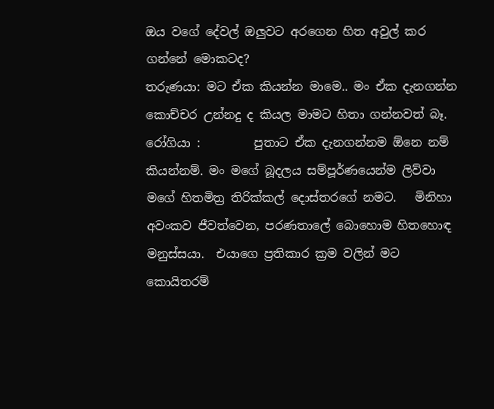ඔය වගේ දේවල් ඔලුවට අරගෙන හිත අවුල් කර ගන්නේ මොකටද?
තරුණයා: මට ඒක කියන්න මාමෙ.. මං ඒක දැනගන්න කොච්චර උන්නදු ද කියල මාමට හිතා ගන්නවත් බෑ.
රෝගියා :         පුතාට ඒක දැනගන්නම ඕනෙ නම් කියන්නම්. මං මගේ බූදලය සම්පූර්ණයෙන්ම ලිව්වා මගේ හිතමිත්‍ර තිරික්කල් දොස්තරගේ නමට.   මිනිහා අවංකව ජීවත්වෙන, පරණතාලේ බොහොම හිතහොඳ මනුස්සයා.  එයාගෙ ප්‍රතිකාර ක්‍රම වලින් මට කොයිතරම්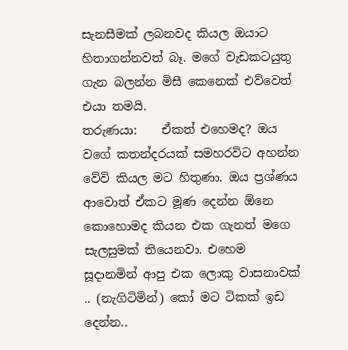සැනසීමක් ලබනවද කියල ඔයාට හිතාගන්නවත් බෑ. මගේ වැඩකටයුතු ගැන බලන්න මිසී කෙනෙක් එව්වෙත් එයා තමයි.
තරුණයා:    ඒකත් එහෙමද? ඔය වගේ කතන්දරයක් සමහරවිට අහන්න වේවි කියල මට හිතුණා. ඔය ප්‍රශ්ණය ආවොත් ඒකට මූණ දෙන්න ඕනෙ කොහොමද කියන එක ගැනත් මගෙ සැලසුමක් තියෙනවා. එහෙම සූදානමින් ආපු එක ලොකු වාසනාවක් .. (නැගිටිමින්) කෝ මට ටිකක් ඉඩ දෙන්න..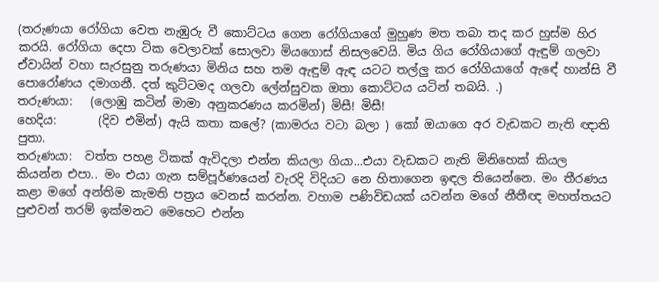(තරුණයා රෝගියා වෙත නැඹුරු වී කොට්ටය ගෙන රෝගියාගේ මුහුණ මත තබා තද කර හුස්ම හිර කරයි. රෝගියා දෙපා ටික වෙලාවක් සොලවා මියගොස් නිසලවෙයි. මිය ගිය රෝගියාගේ ඇඳුම් ගලවා ඒවායින් වහා සැරසුනු තරුණයා මිනිය සහ තම ඇඳුම් ඇඳ යටට තල්ලු කර රෝගියාගේ ඇඳේ හාන්සි වී පොරෝණය දමාගනී. දත් කුට්ටමද ගලවා ලේන්සුවක ඔතා කොට්ටය යටින් තබයි. .)
තරුණයා:   (ලොඹු කටින් මාමා අනුකරණය කරමින්) මිසී! මිසී!
හෙදිය:       (දිව එමින්) ඇයි කතා කලේ? (කාමරය වටා බලා ) කෝ ඔයාගෙ අර වැඩකට නැති ඥාති පුතා.
තරුණයා:  වත්ත පහළ ටිකක් ඇවිදලා එන්න කියලා ගියා...එයා වැඩකට නැති මිනිහෙක් කියල කියන්න එපා.. මං එයා ගැන සම්පූර්ණයෙන් වැරදි විදියට නෙ හිතාගෙන ඉඳල තියෙන්නෙ. මං තීරණය කළා මගේ අන්තිම කැමති පත්‍රය වෙනස් කරන්න. වහාම පණිවිඩයක් යවන්න මගේ නීතීඥ මහත්තයට පුළුවන් තරම් ඉක්මනට මෙහෙට එන්න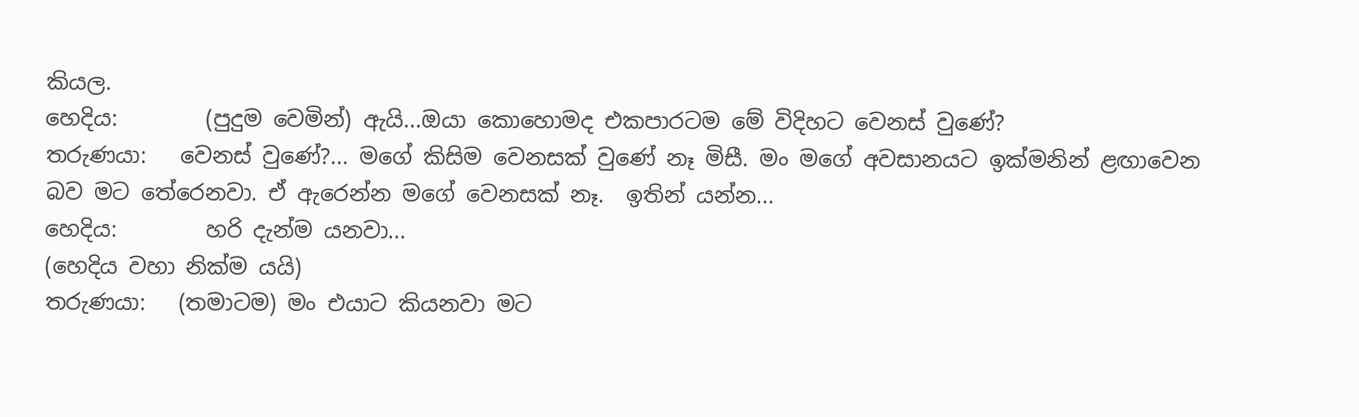කියල.
හෙදිය:        (පුදුම වෙමින්) ඇයි...ඔයා කොහොමද එකපාරටම මේ විදිහට වෙනස් වුණේ?
තරුණයා:   වෙනස් වුණේ?... මගේ කිසිම වෙනසක් වුණේ නෑ මිසී. මං මගේ අවසානයට ඉක්මනින් ළඟාවෙන බව මට තේරෙනවා. ඒ ඇරෙන්න මගේ වෙනසක් නෑ.  ඉතින් යන්න...
හෙදිය:        හරි දැන්ම යනවා...
(හෙදිය වහා නික්ම යයි)
තරුණයා:   (තමාටම) මං එයාට කියනවා මට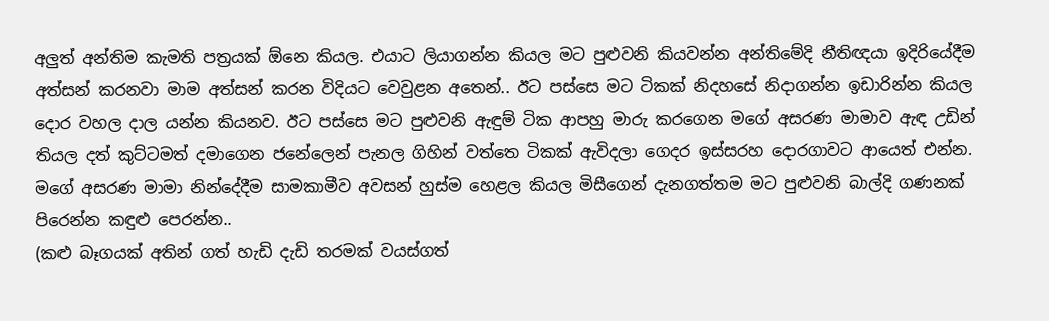අලුත් අන්තිම කැමති පත්‍රයක් ඕනෙ කියල. එයාට ලියාගන්න කියල මට පුළුවනි කියවන්න අන්තිමේදි නීතිඥයා ඉදිරියේදීම අත්සන් කරනවා මාම අත්සන් කරන විදියට වෙවුළන අතෙන්.. ඊට පස්සෙ මට ටිකක් නිදහසේ නිදාගන්න ඉඩාරින්න කියල දොර වහල දාල යන්න කියනව. ඊට පස්සෙ මට පුළුවනි ඇඳුම් ටික ආපහු මාරු කරගෙන මගේ අසරණ මාමාව ඇඳ උඩින් තියල දත් කුට්ටමත් දමාගෙන ජනේලෙන් පැනල ගිහින් වත්තෙ ටිකක් ඇවිදලා ගෙදර ඉස්සරහ දොරගාවට ආයෙත් එන්න. මගේ අසරණ මාමා නින්දේදීම සාමකාමීව අවසන් හුස්ම හෙළල කියල මිසීගෙන් දැනගත්තම මට පුළුවනි බාල්දි ගණනක් පිරෙන්න කඳුළු පෙරන්න..
(කළු බෑගයක් අතින් ගත් හැඩි දැඩි තරමක් වයස්ගත්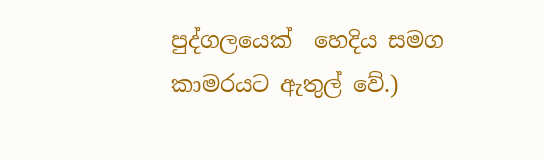පුද්ගලයෙක්  හෙදිය සමග කාමරයට ඇතුල් වේ.)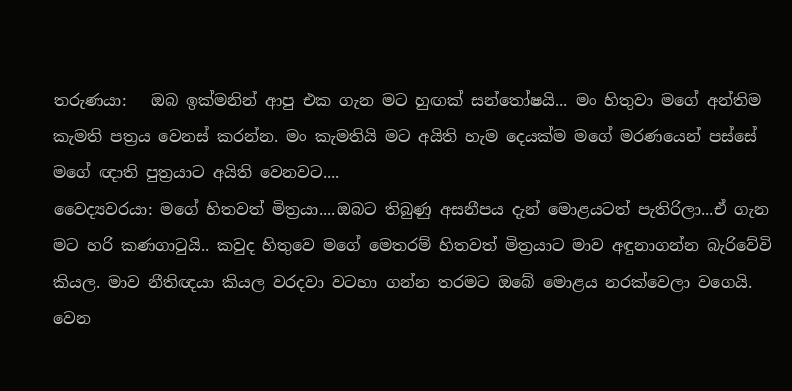තරුණයා:   ඔබ ඉක්මනින් ආපු එක ගැන මට හුඟක් සන්තෝෂයි... මං හිතුවා මගේ අන්තිම කැමති පත්‍රය වෙනස් කරන්න. මං කැමතියි මට අයිති හැම දෙයක්ම මගේ මරණයෙන් පස්සේ මගේ ඥාති පුත්‍රයාට අයිති වෙනවට....
වෛද්‍යවරයා: මගේ හිතවත් මිත්‍රයා....ඔබට තිබුණු අසනීපය දැන් මොළයටත් පැතිරිලා...ඒ ගැන මට හරි කණගාටුයි.. කවුද හිතුවෙ මගේ මෙතරම් හිතවත් මිත්‍රයාට මාව අඳුනාගන්න බැරිවේවි කියල. මාව නීතිඥයා කියල වරදවා වටහා ගන්න තරමට ඔබේ මොළය නරක්වෙලා වගෙයි. වෙන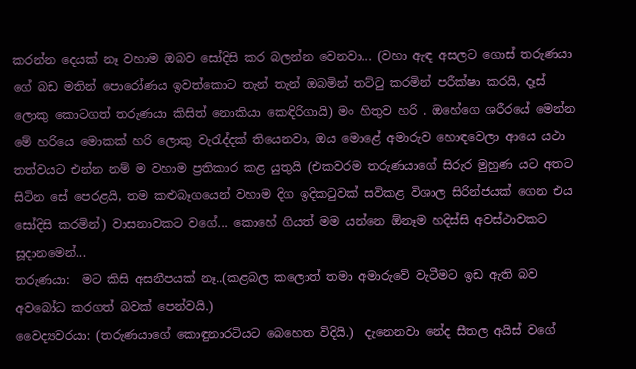කරන්න දෙයක් නෑ වහාම ඔබව සෝදිසි කර බලන්න වෙනවා... (වහා ඇඳ අසලට ගොස් තරුණයා ගේ බඩ මතින් පොරෝණය ඉවත්කොට තැන් තැන් ඔබමින් තට්ටු කරමින් පරීක්ෂා කරයි, දෑස් ලොකු කොටගත් තරුණයා කිසිත් නොකියා කෙඳිරිගායි) මං හිතුව හරි . ඔහේගෙ ශරීරයේ මෙන්න මේ හරියෙ මොකක් හරි ලොකු වැරැද්දක් තියෙනවා, ඔය මොළේ අමාරුව හොඳවෙලා ආයෙ යථා තත්වයට එන්න නම් ම වහාම ප්‍රතිකාර කළ යුතුයි (එකවරම තරුණයාගේ සිරුර මුහුණ යට අතට සිටින සේ පෙරළයි, තම කළුබෑගයෙන් වහාම දිග ඉදිකටුවක් සවිකළ විශාල සිරින්ජයක් ගෙන එය සෝදිසි කරමින්) වාසනාවකට වගේ... කොහේ ගියත් මම යන්නෙ ඕනෑම හදිස්සි අවස්ථාවකට සූදානමෙන්...
තරුණයා:  මට කිසි අසනීපයක් නෑ..(කළබල කලොත් තමා අමාරුවේ වැටීමට ඉඩ ඇති බව අවබෝධ කරගත් බවක් පෙන්වයි.)
වෛද්‍යවරයා: (තරුණයාගේ කොඳුනාරටියට බෙහෙත විදියි.)  දැනෙනවා නේද සීතල අයිස් වගේ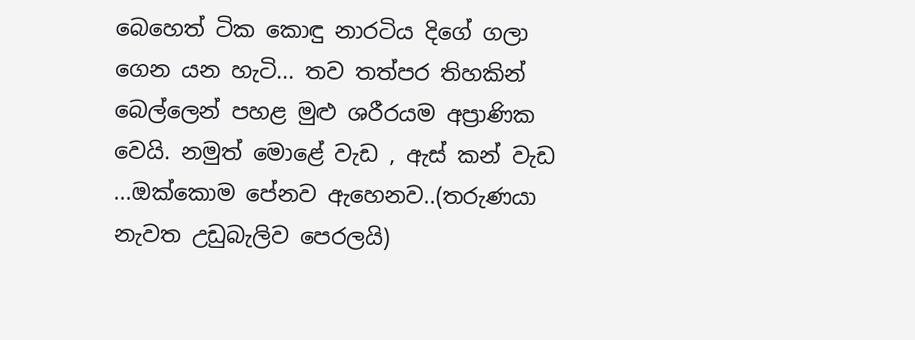බෙහෙත් ටික කොඳු නාරටිය දිගේ ගලා ගෙන යන හැටි... තව තත්පර තිහකින් බෙල්ලෙන් පහළ මුළු ශරීරයම අප්‍රාණික වෙයි. නමුත් මොළේ වැඩ , ඇස් කන් වැඩ ...ඔක්කොම පේනව ඇහෙනව..(තරුණයා නැවත උඩුබැලිව පෙරලයි)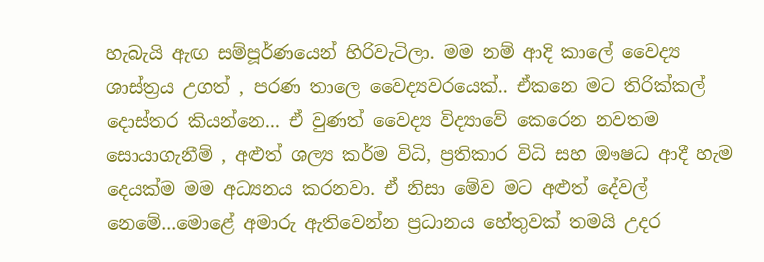හැබැයි ඇඟ සම්පූර්ණයෙන් හිරිවැටිලා. මම නම් ආදි කාලේ වෛද්‍ය ශාස්ත්‍රය උගත් , පරණ තාලෙ වෛද්‍යවරයෙක්.. ඒකනෙ මට තිරික්කල් දොස්තර කියන්නෙ... ඒ වුණත් වෛද්‍ය විද්‍යාවේ කෙරෙන නවතම සොයාගැනීම් , අළුත් ශල්‍ය කර්ම විධි, ප්‍රතිකාර විධි සහ ඖෂධ ආදී හැම දෙයක්ම මම අධ්‍යනය කරනවා. ඒ නිසා මේව මට අළුත් දේවල් නෙමේ...මොළේ අමාරු ඇතිවෙන්න ප්‍රධානය හේතුවක් තමයි උදර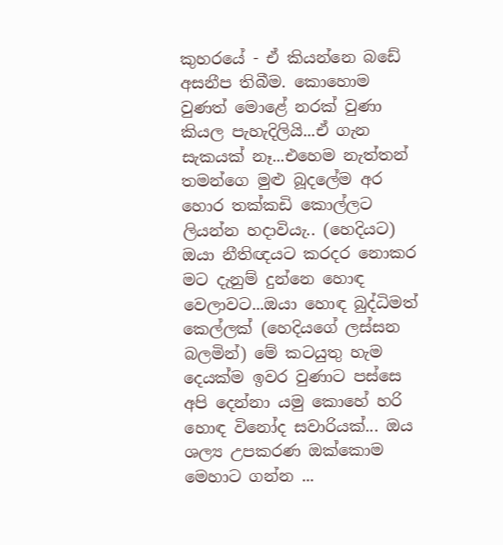කුහරයේ - ඒ කියන්නෙ බඩේ අසනීප තිබීම. කොහොම වුණත් මොළේ නරක් වුණා කියල පැහැදිලියි...ඒ ගැන සැකයක් නෑ...එහෙම නැත්තන් තමන්ගෙ මුළු බූදලේම අර හොර තක්කඩි කොල්ලට ලියන්න හදාවියැ.. (හෙදියට) ඔයා නීතිඥයට කරදර නොකර මට දැනුම් දුන්නෙ හොඳ වෙලාවට...ඔයා හොඳ බුද්ධිමත් කෙල්ලක් (හෙදියගේ ලස්සන බලමින්) මේ කටයුතු හැම දෙයක්ම ඉවර වුණාට පස්සෙ අපි දෙන්නා යමු කොහේ හරි හොඳ විනෝද සවාරියක්... ඔය ශල්‍ය උපකරණ ඔක්කොම මෙහාට ගන්න ...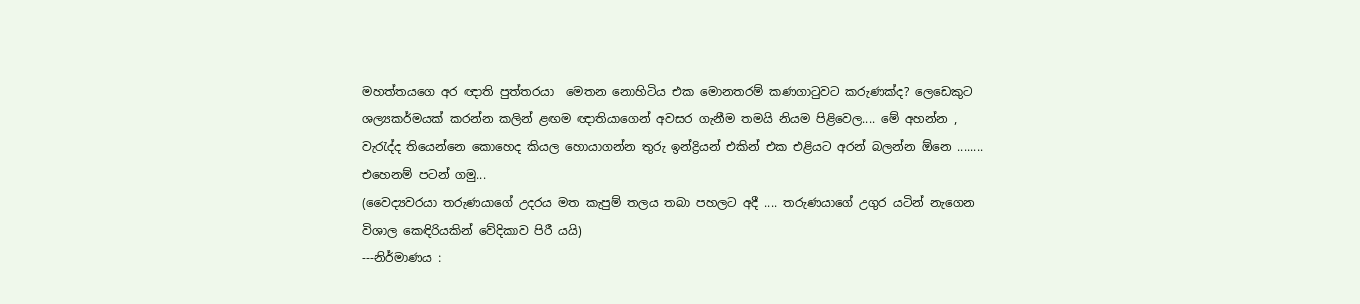මහත්තයගෙ අර ඥාති පුත්තරයා  මෙතන නොහිටිය එක මොනතරම් කණගාටුවට කරුණක්ද? ලෙඩෙකුට ශල්‍යකර්මයක් කරන්න කලින් ළඟම ඥාතියාගෙන් අවසර ගැනීම තමයි නියම පිළිවෙල.... මේ අහන්න , වැරැද්ද තියෙන්නෙ කොහෙද කියල හොයාගන්න තුරු ඉන්ද්‍රියන් එකින් එක එළියට අරන් බලන්න ඕනෙ ........ එහෙනම් පටන් ගමු...
(වෛද්‍යවරයා තරුණයාගේ උදරය මත කැපුම් තලය තබා පහලට අදී .... තරුණයාගේ උගුර යටින් නැගෙන විශාල කෙඳිරියකින් වේදිකාව පිරී යයි)
---නිර්මාණය :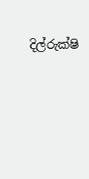දිල්රුක්ෂි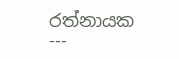රත්නායක ---